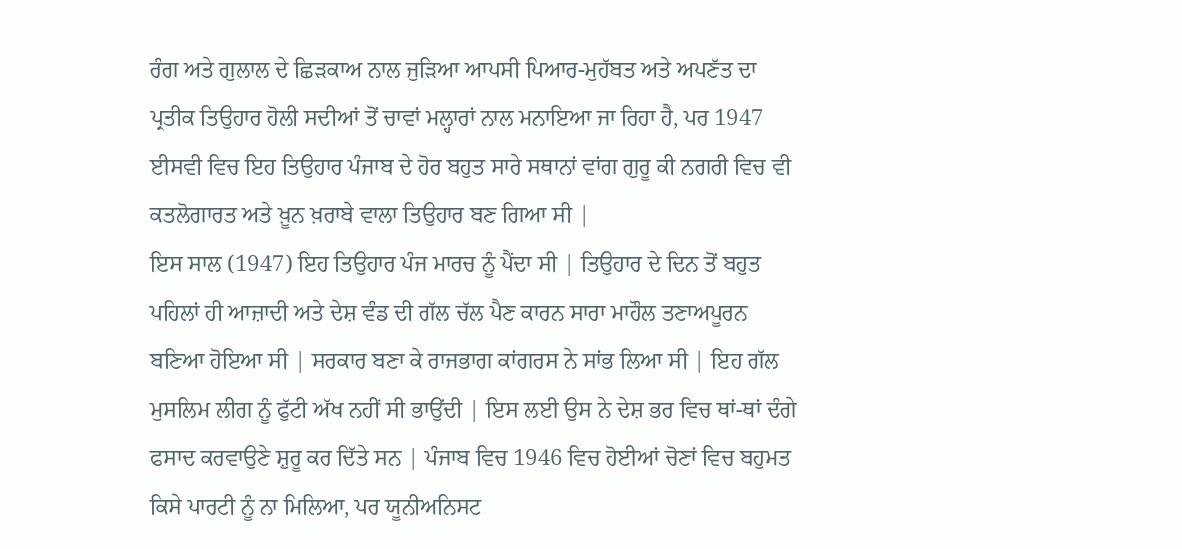ਰੰਗ ਅਤੇ ਗੁਲਾਲ ਦੇ ਛਿੜਕਾਅ ਨਾਲ ਜੁੜਿਆ ਆਪਸੀ ਪਿਆਰ-ਮੁਹੱਬਤ ਅਤੇ ਅਪਣੱਤ ਦਾ ਪ੍ਰਤੀਕ ਤਿਉਹਾਰ ਹੋਲੀ ਸਦੀਆਂ ਤੋਂ ਚਾਵਾਂ ਮਲ੍ਹਾਰਾਂ ਨਾਲ ਮਨਾਇਆ ਜਾ ਰਿਹਾ ਹੈ, ਪਰ 1947 ਈਸਵੀ ਵਿਚ ਇਹ ਤਿਉਹਾਰ ਪੰਜਾਬ ਦੇ ਹੋਰ ਬਹੁਤ ਸਾਰੇ ਸਥਾਨਾਂ ਵਾਂਗ ਗੁਰੂ ਕੀ ਨਗਰੀ ਵਿਚ ਵੀ ਕਤਲੋਗਾਰਤ ਅਤੇ ਖ਼ੂਨ ਖ਼ਰਾਬੇ ਵਾਲਾ ਤਿਉਹਾਰ ਬਣ ਗਿਆ ਸੀ |
ਇਸ ਸਾਲ (1947) ਇਹ ਤਿਉਹਾਰ ਪੰਜ ਮਾਰਚ ਨੂੰ ਪੈਂਦਾ ਸੀ | ਤਿਉਹਾਰ ਦੇ ਦਿਨ ਤੋਂ ਬਹੁਤ ਪਹਿਲਾਂ ਹੀ ਆਜ਼ਾਦੀ ਅਤੇ ਦੇਸ਼ ਵੰਡ ਦੀ ਗੱਲ ਚੱਲ ਪੈਣ ਕਾਰਨ ਸਾਰਾ ਮਾਹੌਲ ਤਣਾਅਪੂਰਨ ਬਣਿਆ ਹੋਇਆ ਸੀ | ਸਰਕਾਰ ਬਣਾ ਕੇ ਰਾਜਭਾਗ ਕਾਂਗਰਸ ਨੇ ਸਾਂਭ ਲਿਆ ਸੀ | ਇਹ ਗੱਲ ਮੁਸਲਿਮ ਲੀਗ ਨੂੰ ਫੁੱਟੀ ਅੱਖ ਨਹੀਂ ਸੀ ਭਾਉਂਦੀ | ਇਸ ਲਈ ਉਸ ਨੇ ਦੇਸ਼ ਭਰ ਵਿਚ ਥਾਂ-ਥਾਂ ਦੰਗੇ ਫਸਾਦ ਕਰਵਾਉਣੇ ਸ਼ੁਰੂ ਕਰ ਦਿੱਤੇ ਸਨ | ਪੰਜਾਬ ਵਿਚ 1946 ਵਿਚ ਹੋਈਆਂ ਚੋਣਾਂ ਵਿਚ ਬਹੁਮਤ ਕਿਸੇ ਪਾਰਟੀ ਨੂੰ ਨਾ ਮਿਲਿਆ, ਪਰ ਯੂਨੀਅਨਿਸਟ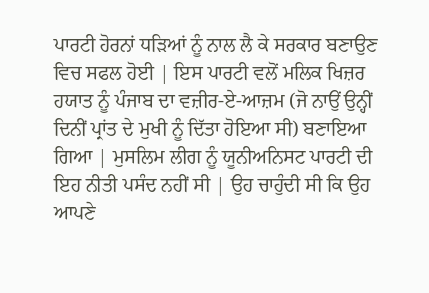ਪਾਰਟੀ ਹੋਰਨਾਂ ਧੜਿਆਂ ਨੂੰ ਨਾਲ ਲੈ ਕੇ ਸਰਕਾਰ ਬਣਾਉਣ ਵਿਚ ਸਫਲ ਹੋਈ | ਇਸ ਪਾਰਟੀ ਵਲੋਂ ਮਲਿਕ ਖਿਜ਼ਰ ਹਯਾਤ ਨੂੰ ਪੰਜਾਬ ਦਾ ਵਜ਼ੀਰ-ਏ-ਆਜ਼ਮ (ਜੋ ਨਾਉਂ ਉਨ੍ਹੀਂ ਦਿਨੀਂ ਪ੍ਰਾਂਤ ਦੇ ਮੁਖੀ ਨੂੰ ਦਿੱਤਾ ਹੋਇਆ ਸੀ) ਬਣਾਇਆ ਗਿਆ | ਮੁਸਲਿਮ ਲੀਗ ਨੂੰ ਯੂਨੀਅਨਿਸਟ ਪਾਰਟੀ ਦੀ ਇਹ ਨੀਤੀ ਪਸੰਦ ਨਹੀਂ ਸੀ | ਉਹ ਚਾਹੁੰਦੀ ਸੀ ਕਿ ਉਹ ਆਪਣੇ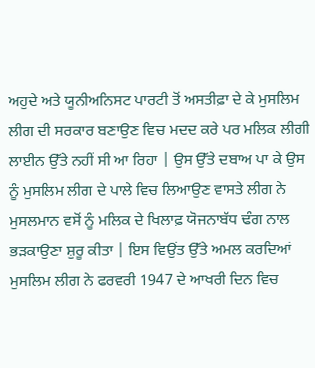ਅਹੁਦੇ ਅਤੇ ਯੂਨੀਅਨਿਸਟ ਪਾਰਟੀ ਤੋਂ ਅਸਤੀਫ਼ਾ ਦੇ ਕੇ ਮੁਸਲਿਮ ਲੀਗ ਦੀ ਸਰਕਾਰ ਬਣਾਉਣ ਵਿਚ ਮਦਦ ਕਰੇ ਪਰ ਮਲਿਕ ਲੀਗੀ ਲਾਈਨ ਉੱਤੇ ਨਹੀਂ ਸੀ ਆ ਰਿਹਾ | ਉਸ ਉੱਤੇ ਦਬਾਅ ਪਾ ਕੇ ਉਸ ਨੂੰ ਮੁਸਲਿਮ ਲੀਗ ਦੇ ਪਾਲੇ ਵਿਚ ਲਿਆਉਣ ਵਾਸਤੇ ਲੀਗ ਨੇ ਮੁਸਲਮਾਨ ਵਸੋਂ ਨੂੰ ਮਲਿਕ ਦੇ ਖਿਲਾਫ਼ ਯੋਜਨਾਬੱਧ ਢੰਗ ਨਾਲ ਭੜਕਾਉਣਾ ਸ਼ੁਰੂ ਕੀਤਾ | ਇਸ ਵਿਉਂਤ ਉੱਤੇ ਅਮਲ ਕਰਦਿਆਂ ਮੁਸਲਿਮ ਲੀਗ ਨੇ ਫਰਵਰੀ 1947 ਦੇ ਆਖਰੀ ਦਿਨ ਵਿਚ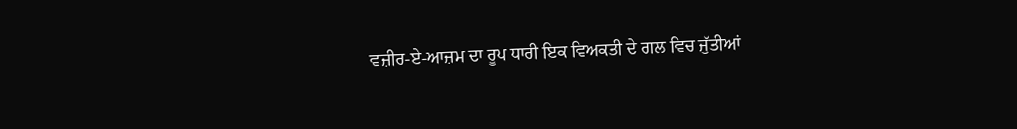ਵਜ਼ੀਰ-ਏ-ਆਜ਼ਮ ਦਾ ਰੂਪ ਧਾਰੀ ਇਕ ਵਿਅਕਤੀ ਦੇ ਗਲ ਵਿਚ ਜੁੱਤੀਆਂ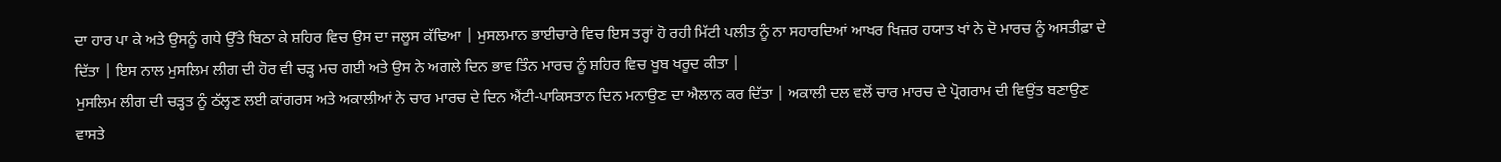ਦਾ ਹਾਰ ਪਾ ਕੇ ਅਤੇ ਉਸਨੂੰ ਗਧੇ ਉੱਤੇ ਬਿਠਾ ਕੇ ਸ਼ਹਿਰ ਵਿਚ ਉਸ ਦਾ ਜਲੂਸ ਕੱਢਿਆ | ਮੁਸਲਮਾਨ ਭਾਈਚਾਰੇ ਵਿਚ ਇਸ ਤਰ੍ਹਾਂ ਹੋ ਰਹੀ ਮਿੱਟੀ ਪਲੀਤ ਨੂੰ ਨਾ ਸਹਾਰਦਿਆਂ ਆਖਰ ਖਿਜ਼ਰ ਹਯਾਤ ਖਾਂ ਨੇ ਦੋ ਮਾਰਚ ਨੂੰ ਅਸਤੀਫ਼ਾ ਦੇ ਦਿੱਤਾ | ਇਸ ਨਾਲ ਮੁਸਲਿਮ ਲੀਗ ਦੀ ਹੋਰ ਵੀ ਚੜ੍ਹ ਮਚ ਗਈ ਅਤੇ ਉਸ ਨੇ ਅਗਲੇ ਦਿਨ ਭਾਵ ਤਿੰਨ ਮਾਰਚ ਨੂੰ ਸ਼ਹਿਰ ਵਿਚ ਖੂਬ ਖਰੂਦ ਕੀਤਾ |
ਮੁਸਲਿਮ ਲੀਗ ਦੀ ਚੜ੍ਹਤ ਨੂੰ ਠੱਲ੍ਹਣ ਲਈ ਕਾਂਗਰਸ ਅਤੇ ਅਕਾਲੀਆਂ ਨੇ ਚਾਰ ਮਾਰਚ ਦੇ ਦਿਨ ਐਂਟੀ-ਪਾਕਿਸਤਾਨ ਦਿਨ ਮਨਾਉਣ ਦਾ ਐਲਾਨ ਕਰ ਦਿੱਤਾ | ਅਕਾਲੀ ਦਲ ਵਲੋਂ ਚਾਰ ਮਾਰਚ ਦੇ ਪ੍ਰੋਗਰਾਮ ਦੀ ਵਿਉਂਤ ਬਣਾਉਣ ਵਾਸਤੇ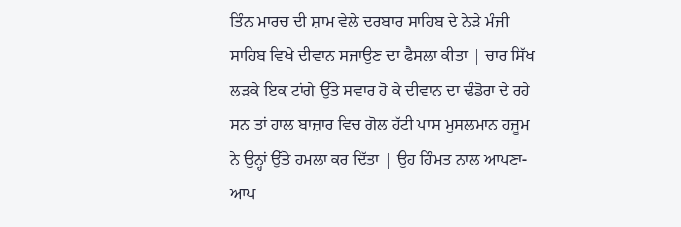ਤਿੰਨ ਮਾਰਚ ਦੀ ਸ਼ਾਮ ਵੇਲੇ ਦਰਬਾਰ ਸਾਹਿਬ ਦੇ ਨੇੜੇ ਮੰਜੀ ਸਾਹਿਬ ਵਿਖੇ ਦੀਵਾਨ ਸਜਾਉਣ ਦਾ ਫੈਸਲਾ ਕੀਤਾ | ਚਾਰ ਸਿੱਖ ਲੜਕੇ ਇਕ ਟਾਂਗੇ ਉੱਤੇ ਸਵਾਰ ਹੋ ਕੇ ਦੀਵਾਨ ਦਾ ਢੰਡੋਰਾ ਦੇ ਰਹੇ ਸਨ ਤਾਂ ਹਾਲ ਬਾਜ਼ਾਰ ਵਿਚ ਗੋਲ ਹੱਟੀ ਪਾਸ ਮੁਸਲਮਾਨ ਹਜੂਮ ਨੇ ਉਨ੍ਹਾਂ ਉੱਤੇ ਹਮਲਾ ਕਰ ਦਿੱਤਾ | ਉਹ ਹਿੰਮਤ ਨਾਲ ਆਪਣਾ-ਆਪ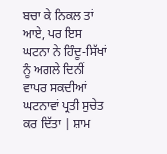ਬਚਾ ਕੇ ਨਿਕਲ ਤਾਂ ਆਏ, ਪਰ ਇਸ ਘਟਨਾ ਨੇ ਹਿੰਦੂ-ਸਿੱਖਾਂ ਨੂੰ ਅਗਲੇ ਦਿਨੀਂ ਵਾਪਰ ਸਕਦੀਆਂ ਘਟਨਾਵਾਂ ਪ੍ਰਤੀ ਸੁਚੇਤ ਕਰ ਦਿੱਤਾ | ਸ਼ਾਮ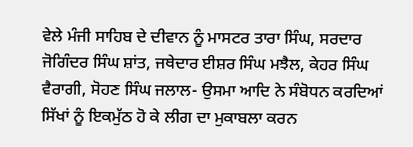ਵੇਲੇ ਮੰਜੀ ਸਾਹਿਬ ਦੇ ਦੀਵਾਨ ਨੂੰ ਮਾਸਟਰ ਤਾਰਾ ਸਿੰਘ, ਸਰਦਾਰ ਜੋਗਿੰਦਰ ਸਿੰਘ ਸ਼ਾਂਤ, ਜਥੇਦਾਰ ਈਸ਼ਰ ਸਿੰਘ ਮਝੈਲ, ਕੇਹਰ ਸਿੰਘ ਵੈਰਾਗੀ, ਸੋਹਣ ਸਿੰਘ ਜਲਾਲ- ਉਸਮਾ ਆਦਿ ਨੇ ਸੰਬੋਧਨ ਕਰਦਿਆਂ ਸਿੱਖਾਂ ਨੂੰ ਇਕਮੁੱਠ ਹੋ ਕੇ ਲੀਗ ਦਾ ਮੁਕਾਬਲਾ ਕਰਨ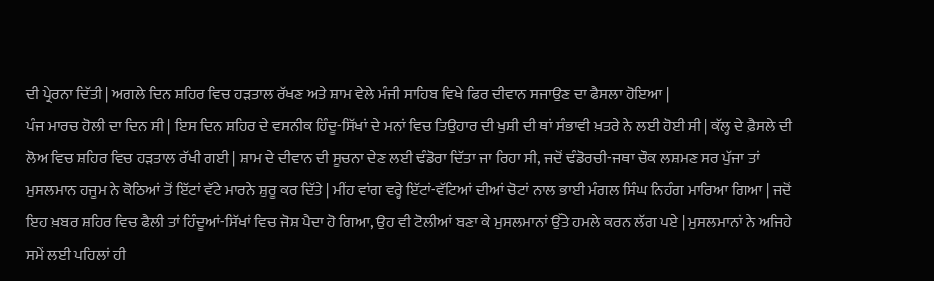ਦੀ ਪ੍ਰੇਰਨਾ ਦਿੱਤੀ | ਅਗਲੇ ਦਿਨ ਸ਼ਹਿਰ ਵਿਚ ਹੜਤਾਲ ਰੱਖਣ ਅਤੇ ਸ਼ਾਮ ਵੇਲੇ ਮੰਜੀ ਸਾਹਿਬ ਵਿਖੇ ਫਿਰ ਦੀਵਾਨ ਸਜਾਉਣ ਦਾ ਫੈਸਲਾ ਹੋਇਆ |
ਪੰਜ ਮਾਰਚ ਹੋਲੀ ਦਾ ਦਿਨ ਸੀ | ਇਸ ਦਿਨ ਸ਼ਹਿਰ ਦੇ ਵਸਨੀਕ ਹਿੰਦੂ-ਸਿੱਖਾਂ ਦੇ ਮਨਾਂ ਵਿਚ ਤਿਉਹਾਰ ਦੀ ਖੁਸ਼ੀ ਦੀ ਥਾਂ ਸੰਭਾਵੀ ਖ਼ਤਰੇ ਨੇ ਲਈ ਹੋਈ ਸੀ | ਕੱਲ੍ਹ ਦੇ ਫ਼ੈਸਲੇ ਦੀ ਲੋਅ ਵਿਚ ਸ਼ਹਿਰ ਵਿਚ ਹੜਤਾਲ ਰੱਖੀ ਗਈ | ਸ਼ਾਮ ਦੇ ਦੀਵਾਨ ਦੀ ਸੂਚਨਾ ਦੇਣ ਲਈ ਢੰਡੋਰਾ ਦਿੱਤਾ ਜਾ ਰਿਹਾ ਸੀ, ਜਦੋਂ ਢੰਡੋਰਚੀ-ਜਥਾ ਚੌਕ ਲਸ਼ਮਣ ਸਰ ਪੁੱਜਾ ਤਾਂ ਮੁਸਲਮਾਨ ਹਜੂਮ ਨੇ ਕੋਠਿਆਂ ਤੋਂ ਇੱਟਾਂ ਵੱਟੇ ਮਾਰਨੇ ਸ਼ੁਰੂ ਕਰ ਦਿੱਤੇ | ਮੀਂਹ ਵਾਂਗ ਵਰ੍ਹੇ ਇੱਟਾਂ-ਵੱਟਿਆਂ ਦੀਆਂ ਚੋਟਾਂ ਨਾਲ ਭਾਈ ਮੰਗਲ ਸਿੰਘ ਨਿਹੰਗ ਮਾਰਿਆ ਗਿਆ | ਜਦੋਂ ਇਹ ਖ਼ਬਰ ਸ਼ਹਿਰ ਵਿਚ ਫੈਲੀ ਤਾਂ ਹਿੰਦੂਆਂ-ਸਿੱਖਾਂ ਵਿਚ ਜੋਸ਼ ਪੈਦਾ ਹੋ ਗਿਆ, ਉਹ ਵੀ ਟੋਲੀਆਂ ਬਣਾ ਕੇ ਮੁਸਲਮਾਨਾਂ ਉੱਤੇ ਹਮਲੇ ਕਰਨ ਲੱਗ ਪਏ | ਮੁਸਲਮਾਨਾਂ ਨੇ ਅਜਿਹੇ ਸਮੇਂ ਲਈ ਪਹਿਲਾਂ ਹੀ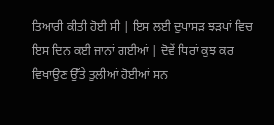ਤਿਆਰੀ ਕੀਤੀ ਹੋਈ ਸੀ | ਇਸ ਲਈ ਦੁਪਾਸੜ ਝੜਪਾਂ ਵਿਚ ਇਸ ਦਿਨ ਕਈ ਜਾਨਾਂ ਗਈਆਂ | ਦੋਵੇਂ ਧਿਰਾਂ ਕੁਝ ਕਰ ਵਿਖਾਉਣ ਉੱਤੇ ਤੁਲੀਆਂ ਹੋਈਆਂ ਸਨ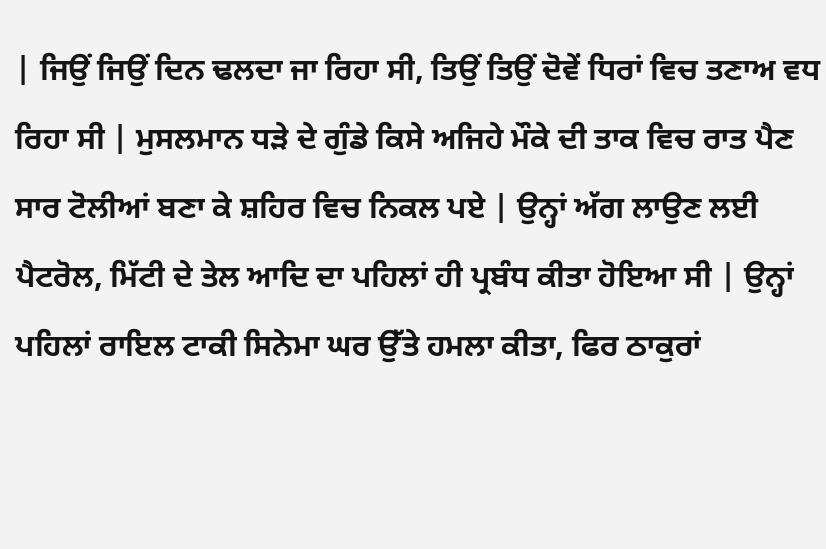| ਜਿਉਂ ਜਿਉਂ ਦਿਨ ਢਲਦਾ ਜਾ ਰਿਹਾ ਸੀ, ਤਿਉਂ ਤਿਉਂ ਦੋਵੇਂ ਧਿਰਾਂ ਵਿਚ ਤਣਾਅ ਵਧ ਰਿਹਾ ਸੀ | ਮੁਸਲਮਾਨ ਧੜੇ ਦੇ ਗੁੰਡੇ ਕਿਸੇ ਅਜਿਹੇ ਮੌਕੇ ਦੀ ਤਾਕ ਵਿਚ ਰਾਤ ਪੈਣ ਸਾਰ ਟੋਲੀਆਂ ਬਣਾ ਕੇ ਸ਼ਹਿਰ ਵਿਚ ਨਿਕਲ ਪਏ | ਉਨ੍ਹਾਂ ਅੱਗ ਲਾਉਣ ਲਈ ਪੈਟਰੋਲ, ਮਿੱਟੀ ਦੇ ਤੇਲ ਆਦਿ ਦਾ ਪਹਿਲਾਂ ਹੀ ਪ੍ਰਬੰਧ ਕੀਤਾ ਹੋਇਆ ਸੀ | ਉਨ੍ਹਾਂ ਪਹਿਲਾਂ ਰਾਇਲ ਟਾਕੀ ਸਿਨੇਮਾ ਘਰ ਉੱਤੇ ਹਮਲਾ ਕੀਤਾ, ਫਿਰ ਠਾਕੁਰਾਂ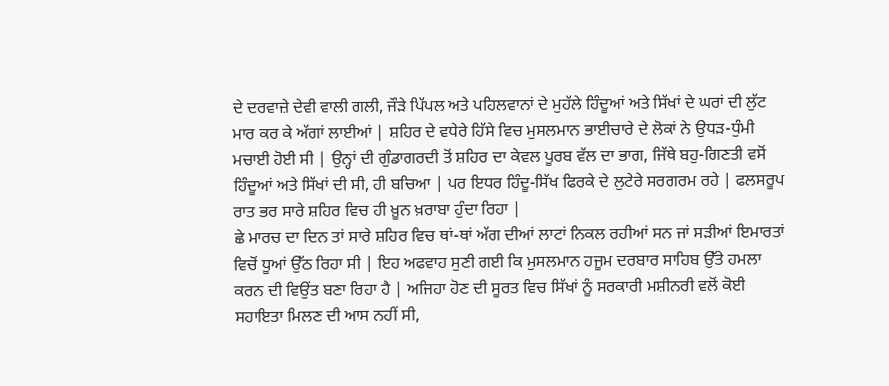ਦੇ ਦਰਵਾਜ਼ੇ ਦੇਵੀ ਵਾਲੀ ਗਲੀ, ਜੌੜੇ ਪਿੱਪਲ ਅਤੇ ਪਹਿਲਵਾਨਾਂ ਦੇ ਮੁਹੱਲੇ ਹਿੰਦੂਆਂ ਅਤੇ ਸਿੱਖਾਂ ਦੇ ਘਰਾਂ ਦੀ ਲੁੱਟ ਮਾਰ ਕਰ ਕੇ ਅੱਗਾਂ ਲਾਈਆਂ | ਸ਼ਹਿਰ ਦੇ ਵਧੇਰੇ ਹਿੱਸੇ ਵਿਚ ਮੁਸਲਮਾਨ ਭਾਈਚਾਰੇ ਦੇ ਲੋਕਾਂ ਨੇ ਉਧੜ-ਧੁੰਮੀ ਮਚਾਈ ਹੋਈ ਸੀ | ਉਨ੍ਹਾਂ ਦੀ ਗੁੰਡਾਗਰਦੀ ਤੋਂ ਸ਼ਹਿਰ ਦਾ ਕੇਵਲ ਪੂਰਬ ਵੱਲ ਦਾ ਭਾਗ, ਜਿੱਥੇ ਬਹੁ-ਗਿਣਤੀ ਵਸੋਂ ਹਿੰਦੂਆਂ ਅਤੇ ਸਿੱਖਾਂ ਦੀ ਸੀ, ਹੀ ਬਚਿਆ | ਪਰ ਇਧਰ ਹਿੰਦੂ-ਸਿੱਖ ਫਿਰਕੇ ਦੇ ਲੁਟੇਰੇ ਸਰਗਰਮ ਰਹੇ | ਫਲਸਰੂਪ ਰਾਤ ਭਰ ਸਾਰੇ ਸ਼ਹਿਰ ਵਿਚ ਹੀ ਖ਼ੂਨ ਖ਼ਰਾਬਾ ਹੁੰਦਾ ਰਿਹਾ |
ਛੇ ਮਾਰਚ ਦਾ ਦਿਨ ਤਾਂ ਸਾਰੇ ਸ਼ਹਿਰ ਵਿਚ ਥਾਂ-ਥਾਂ ਅੱਗ ਦੀਆਂ ਲਾਟਾਂ ਨਿਕਲ ਰਹੀਆਂ ਸਨ ਜਾਂ ਸੜੀਆਂ ਇਮਾਰਤਾਂ ਵਿਚੋਂ ਧੂਆਂ ਉੱਠ ਰਿਹਾ ਸੀ | ਇਹ ਅਫਵਾਹ ਸੁਣੀ ਗਈ ਕਿ ਮੁਸਲਮਾਨ ਹਜੂਮ ਦਰਬਾਰ ਸਾਹਿਬ ਉੱਤੇ ਹਮਲਾ ਕਰਨ ਦੀ ਵਿਉਂਤ ਬਣਾ ਰਿਹਾ ਹੈ | ਅਜਿਹਾ ਹੋਣ ਦੀ ਸੂਰਤ ਵਿਚ ਸਿੱਖਾਂ ਨੂੰ ਸਰਕਾਰੀ ਮਸ਼ੀਨਰੀ ਵਲੋਂ ਕੋਈ ਸਹਾਇਤਾ ਮਿਲਣ ਦੀ ਆਸ ਨਹੀਂ ਸੀ,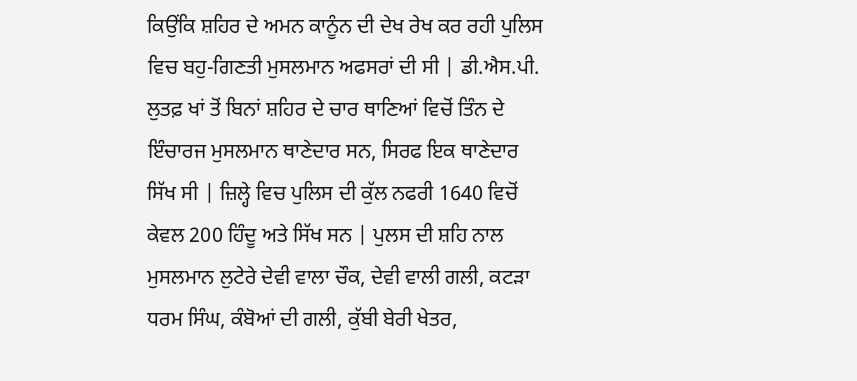ਕਿਉਂਕਿ ਸ਼ਹਿਰ ਦੇ ਅਮਨ ਕਾਨੂੰਨ ਦੀ ਦੇਖ ਰੇਖ ਕਰ ਰਹੀ ਪੁਲਿਸ ਵਿਚ ਬਹੁ-ਗਿਣਤੀ ਮੁਸਲਮਾਨ ਅਫਸਰਾਂ ਦੀ ਸੀ | ਡੀ.ਐਸ.ਪੀ. ਲੁਤਫ਼ ਖਾਂ ਤੋਂ ਬਿਨਾਂ ਸ਼ਹਿਰ ਦੇ ਚਾਰ ਥਾਣਿਆਂ ਵਿਚੋਂ ਤਿੰਨ ਦੇ ਇੰਚਾਰਜ ਮੁਸਲਮਾਨ ਥਾਣੇਦਾਰ ਸਨ, ਸਿਰਫ ਇਕ ਥਾਣੇਦਾਰ ਸਿੱਖ ਸੀ | ਜ਼ਿਲ੍ਹੇ ਵਿਚ ਪੁਲਿਸ ਦੀ ਕੁੱਲ ਨਫਰੀ 1640 ਵਿਚੋਂ ਕੇਵਲ 200 ਹਿੰਦੂ ਅਤੇ ਸਿੱਖ ਸਨ | ਪੁਲਸ ਦੀ ਸ਼ਹਿ ਨਾਲ ਮੁਸਲਮਾਨ ਲੁਟੇਰੇ ਦੇਵੀ ਵਾਲਾ ਚੌਕ, ਦੇਵੀ ਵਾਲੀ ਗਲੀ, ਕਟੜਾ ਧਰਮ ਸਿੰਘ, ਕੰਬੋਆਂ ਦੀ ਗਲੀ, ਕੁੱਬੀ ਬੇਰੀ ਖੇਤਰ,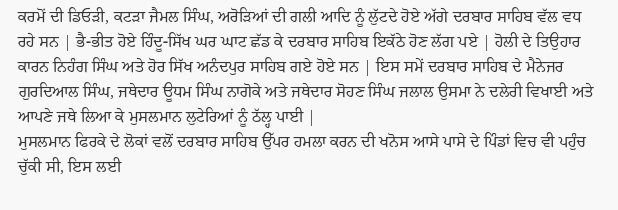ਕਰਮੋਂ ਦੀ ਡਿਓੜੀ, ਕਟੜਾ ਜੈਮਲ ਸਿੰਘ, ਅਰੋੜਿਆਂ ਦੀ ਗਲੀ ਆਦਿ ਨੂੰ ਲੁੱਟਦੇ ਹੋਏ ਅੱਗੇ ਦਰਬਾਰ ਸਾਹਿਬ ਵੱਲ ਵਧ ਰਹੇ ਸਨ | ਭੈ-ਭੀਤ ਹੋਏ ਹਿੰਦੂ-ਸਿੱਖ ਘਰ ਘਾਟ ਛੱਡ ਕੇ ਦਰਬਾਰ ਸਾਹਿਬ ਇਕੱਠੇ ਹੋਣ ਲੱਗ ਪਏ | ਹੋਲੀ ਦੇ ਤਿਉਹਾਰ ਕਾਰਨ ਨਿਹੰਗ ਸਿੰਘ ਅਤੇ ਹੋਰ ਸਿੱਖ ਅਨੰਦਪੁਰ ਸਾਹਿਬ ਗਏ ਹੋਏ ਸਨ | ਇਸ ਸਮੇਂ ਦਰਬਾਰ ਸਾਹਿਬ ਦੇ ਮੈਨੇਜਰ ਗੁਰਦਿਆਲ ਸਿੰਘ, ਜਥੇਦਾਰ ਊਧਮ ਸਿੰਘ ਨਾਗੋਕੇ ਅਤੇ ਜਥੇਦਾਰ ਸੋਹਣ ਸਿੰਘ ਜਲਾਲ ਉਸਮਾ ਨੇ ਦਲੇਰੀ ਵਿਖਾਈ ਅਤੇ ਆਪਣੇ ਜਥੇ ਲਿਆ ਕੇ ਮੁਸਲਮਾਨ ਲੁਟੇਰਿਆਂ ਨੂੰ ਠੱਲ੍ਹ ਪਾਈ |
ਮੁਸਲਮਾਨ ਫਿਰਕੇ ਦੇ ਲੋਕਾਂ ਵਲੋਂ ਦਰਬਾਰ ਸਾਹਿਬ ਉੱਪਰ ਹਮਲਾ ਕਰਨ ਦੀ ਖਨੋਸ ਆਸੇ ਪਾਸੇ ਦੇ ਪਿੰਡਾਂ ਵਿਚ ਵੀ ਪਹੁੰਚ ਚੁੱਕੀ ਸੀ, ਇਸ ਲਈ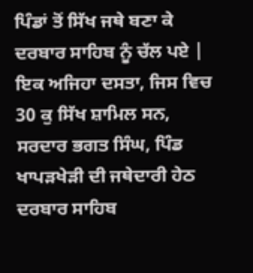ਪਿੰਡਾਂ ਤੋਂ ਸਿੱਖ ਜਥੇ ਬਣਾ ਕੇ ਦਰਬਾਰ ਸਾਹਿਬ ਨੂੰ ਚੱਲ ਪਏ | ਇਕ ਅਜਿਹਾ ਦਸਤਾ, ਜਿਸ ਵਿਚ 30 ਕੁ ਸਿੱਖ ਸ਼ਾਮਿਲ ਸਨ, ਸਰਦਾਰ ਭਗਤ ਸਿੰਘ, ਪਿੰਡ ਖਾਪੜਖੇੜੀ ਦੀ ਜਥੇਦਾਰੀ ਹੇਠ ਦਰਬਾਰ ਸਾਹਿਬ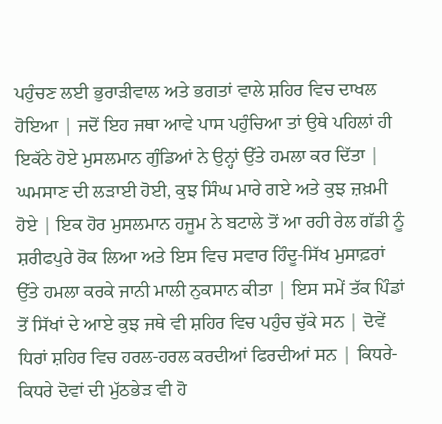ਪਹੁੰਚਣ ਲਈ ਭੁਰਾੜੀਵਾਲ ਅਤੇ ਭਗਤਾਂ ਵਾਲੇ ਸ਼ਹਿਰ ਵਿਚ ਦਾਖਲ ਹੋਇਆ | ਜਦੋਂ ਇਹ ਜਥਾ ਆਵੇ ਪਾਸ ਪਹੁੰਚਿਆ ਤਾਂ ਉਥੇ ਪਹਿਲਾਂ ਹੀ ਇਕੱਠੇ ਹੋਏ ਮੁਸਲਮਾਨ ਗੁੰਡਿਆਂ ਨੇ ਉਨ੍ਹਾਂ ਉੱਤੇ ਹਮਲਾ ਕਰ ਦਿੱਤਾ | ਘਮਸਾਣ ਦੀ ਲੜਾਈ ਹੋਈ, ਕੁਝ ਸਿੰਘ ਮਾਰੇ ਗਏ ਅਤੇ ਕੁਝ ਜ਼ਖ਼ਮੀ ਹੋਏ | ਇਕ ਹੋਰ ਮੁਸਲਮਾਨ ਹਜੂਮ ਨੇ ਬਟਾਲੇ ਤੋਂ ਆ ਰਹੀ ਰੇਲ ਗੱਡੀ ਨੂੰ ਸ਼ਰੀਫਪੁਰੇ ਰੋਕ ਲਿਆ ਅਤੇ ਇਸ ਵਿਚ ਸਵਾਰ ਹਿੰਦੂ-ਸਿੱਖ ਮੁਸਾਫ਼ਰਾਂ ਉੱਤੇ ਹਮਲਾ ਕਰਕੇ ਜਾਨੀ ਮਾਲੀ ਨੁਕਸਾਨ ਕੀਤਾ | ਇਸ ਸਮੇਂ ਤੱਕ ਪਿੰਡਾਂ ਤੋਂ ਸਿੱਖਾਂ ਦੇ ਆਏ ਕੁਝ ਜਥੇ ਵੀ ਸ਼ਹਿਰ ਵਿਚ ਪਹੁੰਚ ਚੁੱਕੇ ਸਨ | ਦੋਵੇਂ ਧਿਰਾਂ ਸ਼ਹਿਰ ਵਿਚ ਹਰਲ-ਹਰਲ ਕਰਦੀਆਂ ਫਿਰਦੀਆਂ ਸਨ | ਕਿਧਰੇ-ਕਿਧਰੇ ਦੋਵਾਂ ਦੀ ਮੁੱਠਭੇੜ ਵੀ ਹੋ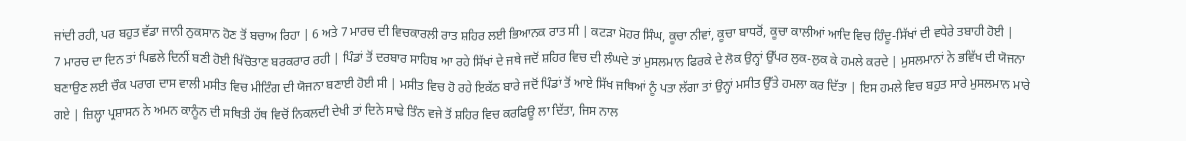ਜਾਂਦੀ ਰਹੀ, ਪਰ ਬਹੁਤ ਵੱਡਾ ਜਾਨੀ ਨੁਕਸਾਨ ਹੋਣ ਤੋਂ ਬਚਾਅ ਰਿਹਾ | 6 ਅਤੇ 7 ਮਾਰਚ ਦੀ ਵਿਚਕਾਰਲੀ ਰਾਤ ਸ਼ਹਿਰ ਲਈ ਭਿਆਨਕ ਰਾਤ ਸੀ | ਕਟੜਾ ਮੋਹਰ ਸਿੰਘ, ਕੂਚਾ ਨੀਵਾਂ, ਕੂਚਾ ਬਾਧਰੋਂ, ਕੂਚਾ ਕਾਲੀਆਂ ਆਦਿ ਵਿਚ ਹਿੰਦੂ-ਸਿੱਖਾਂ ਦੀ ਵਧੇਰੇ ਤਬਾਹੀ ਹੋਈ |
7 ਮਾਰਚ ਦਾ ਦਿਨ ਤਾਂ ਪਿਛਲੇ ਦਿਨੀਂ ਬਣੀ ਹੋਈ ਖਿੱਚੋਤਾਣ ਬਰਕਰਾਰ ਰਹੀ | ਪਿੰਡਾਂ ਤੋਂ ਦਰਬਾਰ ਸਾਹਿਬ ਆ ਰਹੇ ਸਿੱਖਾਂ ਦੇ ਜਥੇ ਜਦੋਂ ਸ਼ਹਿਰ ਵਿਚ ਦੀ ਲੰਘਦੇ ਤਾਂ ਮੁਸਲਮਾਨ ਫਿਰਕੇ ਦੇ ਲੋਕ ਉਨ੍ਹਾਂ ਉੱਪਰ ਲੁਕ-ਲੁਕ ਕੇ ਹਮਲੇ ਕਰਦੇ | ਮੁਸਲਮਾਨਾਂ ਨੇ ਭਵਿੱਖ ਦੀ ਯੋਜਨਾ ਬਣਾਉਣ ਲਈ ਚੌਕ ਪਰਾਗ ਦਾਸ ਵਾਲੀ ਮਸੀਤ ਵਿਚ ਮੀਟਿੰਗ ਦੀ ਯੋਜਨਾ ਬਣਾਈ ਹੋਈ ਸੀ | ਮਸੀਤ ਵਿਚ ਹੋ ਰਹੇ ਇਕੱਠ ਬਾਰੇ ਜਦੋਂ ਪਿੰਡਾਂ ਤੋਂ ਆਏ ਸਿੱਖ ਜਥਿਆਂ ਨੂੰ ਪਤਾ ਲੱਗਾ ਤਾਂ ਉਨ੍ਹਾਂ ਮਸੀਤ ਉੱਤੇ ਹਮਲਾ ਕਰ ਦਿੱਤਾ | ਇਸ ਹਮਲੇ ਵਿਚ ਬਹੁਤ ਸਾਰੇ ਮੁਸਲਮਾਨ ਮਾਰੇ ਗਏ | ਜ਼ਿਲ੍ਹਾ ਪ੍ਰਸ਼ਾਸਨ ਨੇ ਅਮਨ ਕਾਨੂੰਨ ਦੀ ਸਥਿਤੀ ਹੱਥ ਵਿਚੋਂ ਨਿਕਲਦੀ ਦੇਖੀ ਤਾਂ ਦਿਨੇ ਸਾਢੇ ਤਿੰਨ ਵਜੇ ਤੋਂ ਸ਼ਹਿਰ ਵਿਚ ਕਰਫਿਊ ਲਾ ਦਿੱਤਾ, ਜਿਸ ਨਾਲ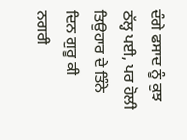ਦੰਗੇ ਫਸਾਦ ਨੂੰ ਕੁਝ ਠੱਲ੍ਹ ਪਈ, ਪਰ ਹੋਲੀ ਤਿਉਹਾਰ ਦੇ ਤਿੰਨੇ ਦਿਨ ਗੁਰੂ ਕੀ ਨਗਰੀ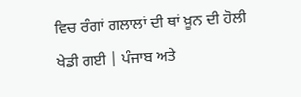ਵਿਚ ਰੰਗਾਂ ਗਲਾਲਾਂ ਦੀ ਥਾਂ ਖ਼ੂਨ ਦੀ ਹੋਲੀ ਖੇਡੀ ਗਈ | ਪੰਜਾਬ ਅਤੇ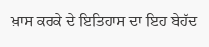ਖ਼ਾਸ ਕਰਕੇ ਦੇ ਇਤਿਹਾਸ ਦਾ ਇਹ ਬੇਹੱਦ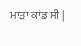ਮਾੜਾ ਕਾਂਡ ਸੀ |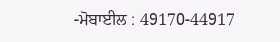-ਮੋਬਾਈਲ : 49170-44917